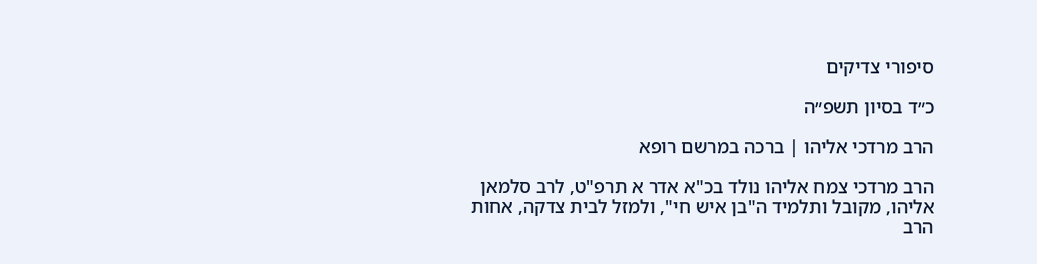סיפורי צדיקים

כ״ד בסיון תשפ״ה

הרב מרדכי אליהו | ברכה במרשם רופא

הרב מרדכי צמח אליהו נולד בכ"א אדר א תרפ"ט, לרב סלמאן אליהו, מקובל ותלמיד ה"בן איש חי", ולמזל לבית צדקה, אחות הרב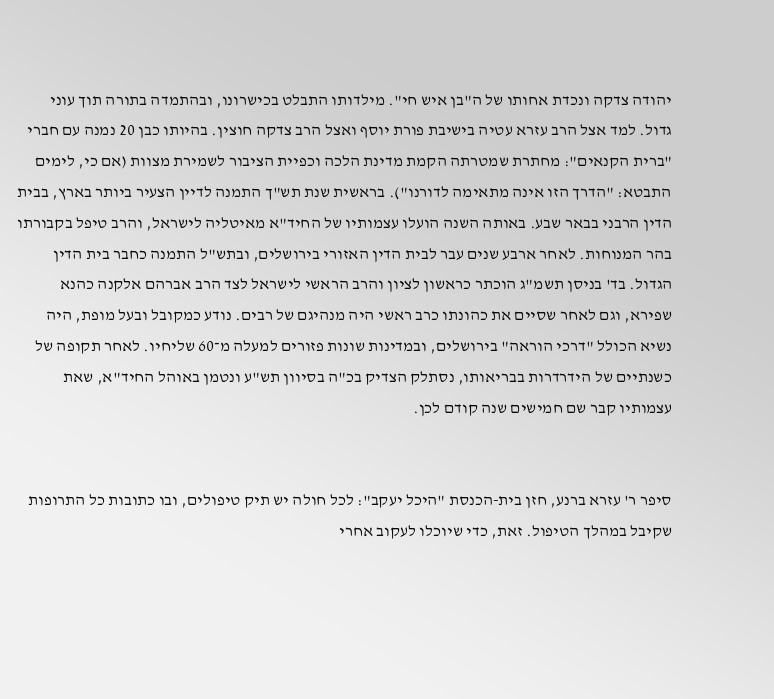יהודה צדקה ונכדת אחותו של ה"בן איש חי". מילדותו התבלט בכישרונו, ובהתמדה בתורה תוך עוני גדול. למד אצל הרב עזרא עטיה בישיבת פורת יוסף ואצל הרב צדקה חוצין. בהיותו כבן 20 נמנה עם חברי "ברית הקנאים": מחתרת שמטרתה הקמת מדינת הלכה וכפיית הציבור לשמירת מצוות (אם כי, לימים התבטא: "הדרך הזו אינה מתאימה לדורנו"). בראשית שנת תש"ך התמנה לדיין הצעיר ביותר בארץ, בבית הדין הרבני בבאר שבע. באותה השנה הועלו עצמותיו של החיד"א מאיטליה לישראל, והרב טיפל בקבורתו בהר המנוחות. לאחר ארבע שנים עבר לבית הדין האזורי בירושלים, ובתש"ל התמנה כחבר בית הדין הגדול. בד' בניסן תשמ"ג הוכתר כראשון לציון והרב הראשי לישראל לצד הרב אברהם אלקנה כהנא שפירא, וגם לאחר שסיים את כהונתו כרב ראשי היה מנהיגם של רבים. נודע כמקובל ובעל מופת, היה נשיא הכולל "דרכי הוראה" בירושלים, ובמדינות שונות פזורים למעלה מ־60 שליחיו. לאחר תקופה של כשנתיים של הידרדרות בבריאותו, נסתלק הצדיק בכ"ה בסיוון תש"ע ונטמן באוהל החיד"א, שאת עצמותיו קבר שם חמישים שנה קודם לכן.


סיפר ר' עזרא ברנע, חזן בית-הכנסת "היכל יעקב": לכל חולה יש תיק טיפולים, ובו כתובות כל התרופות שקיבל במהלך הטיפול. זאת, כדי שיוכלו לעקוב אחרי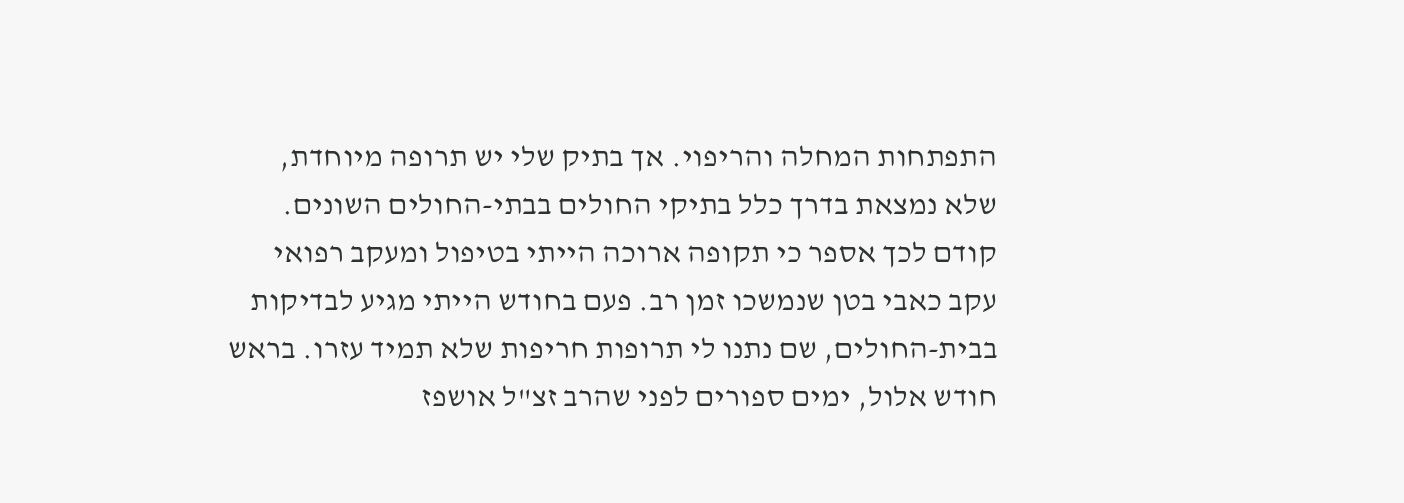התפתחות המחלה והריפוי. אך בתיק שלי יש תרופה מיוחדת, שלא נמצאת בדרך כלל בתיקי החולים בבתי-החולים השונים.
קודם לכך אספר כי תקופה ארוכה הייתי בטיפול ומעקב רפואי עקב כאבי בטן שנמשכו זמן רב. פעם בחודש הייתי מגיע לבדיקות בבית-החולים, שם נתנו לי תרופות חריפות שלא תמיד עזרו. בראש חודש אלול, ימים ספורים לפני שהרב זצ"ל אושפז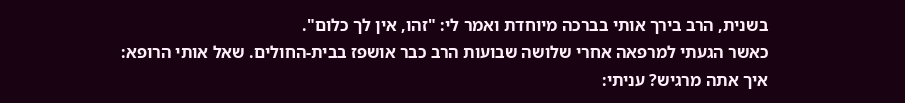בשנית, הרב בירך אותי בברכה מיוחדת ואמר לי: "זהו, אין לך כלום".
כאשר הגעתי למרפאה אחרי שלושה שבועות הרב כבר אושפז בבית-החולים. שאל אותי הרופא: איך אתה מרגיש? עניתי: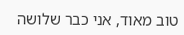טוב מאוד, אני כבר שלושה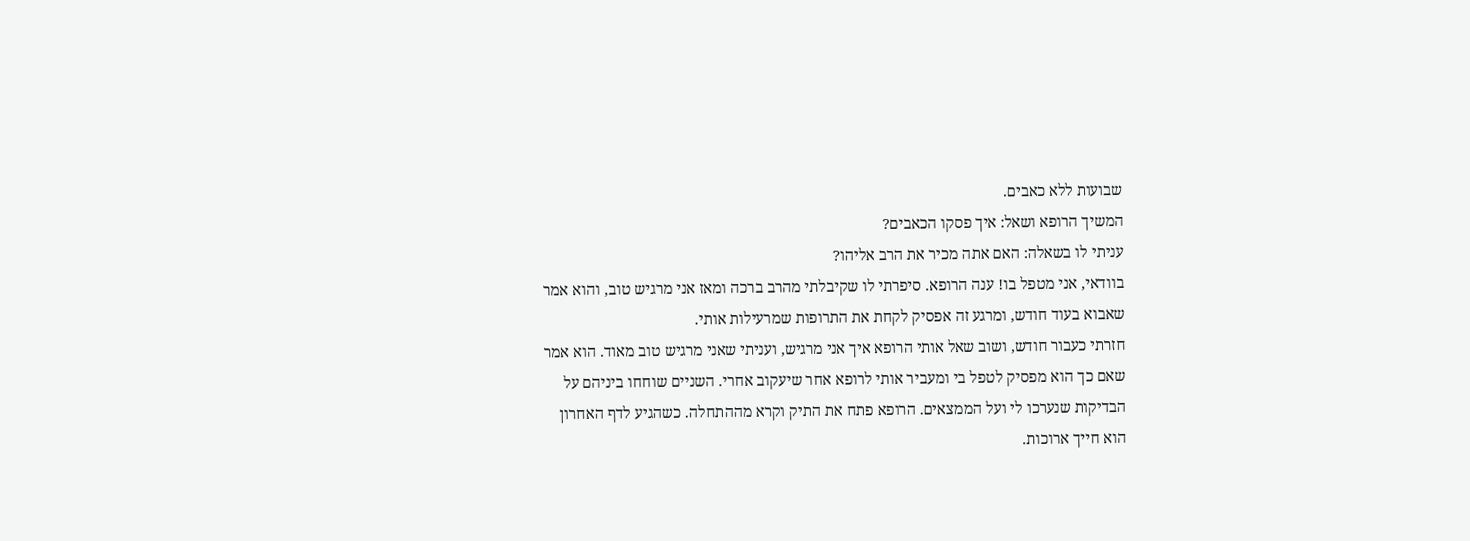שבועות ללא כאבים.
המשיך הרופא ושאל: איך פסקו הכאבים?
עניתי לו בשאלה: האם אתה מכיר את הרב אליהו?
בוודאי, אני מטפל בו! ענה הרופא. סיפרתי לו שקיבלתי מהרב ברכה ומאז אני מרגיש טוב, והוא אמר שאבוא בעוד חודש, ומרגע זה אפסיק לקחת את התרופות שמרעילות אותי.
חזרתי כעבור חודש, ושוב שאל אותי הרופא איך אני מרגיש, ועניתי שאני מרגיש טוב מאוד. הוא אמר שאם כך הוא מפסיק לטפל בי ומעביר אותי לרופא אחר שיעקוב אחרי. השניים שוחחו ביניהם על הבדיקות שנערכו לי ועל הממצאים. הרופא פתח את התיק וקרא מההתחלה. כשהגיע לדף האחרון הוא חייך ארוכות.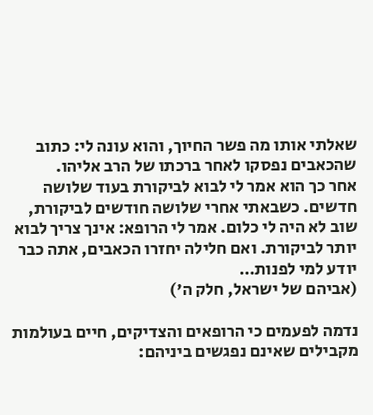שאלתי אותו מה פשר החיוך, והוא עונה לי: כתוב שהכאבים נפסקו לאחר ברכתו של הרב אליהו.
אחר כך הוא אמר לי לבוא לביקורת בעוד שלושה חדשים. כשבאתי אחרי שלושה חודשים לביקורת, שוב לא היה לי כלום. אמר לי הרופא: אינך צריך לבוא יותר לביקורת. ואם חלילה יחזרו הכאבים, אתה כבר יודע למי לפנות…
(אביהם של ישראל, חלק ה')

נדמה לפעמים כי הרופאים והצדיקים, חיים בעולמות מקבילים שאינם נפגשים ביניהם: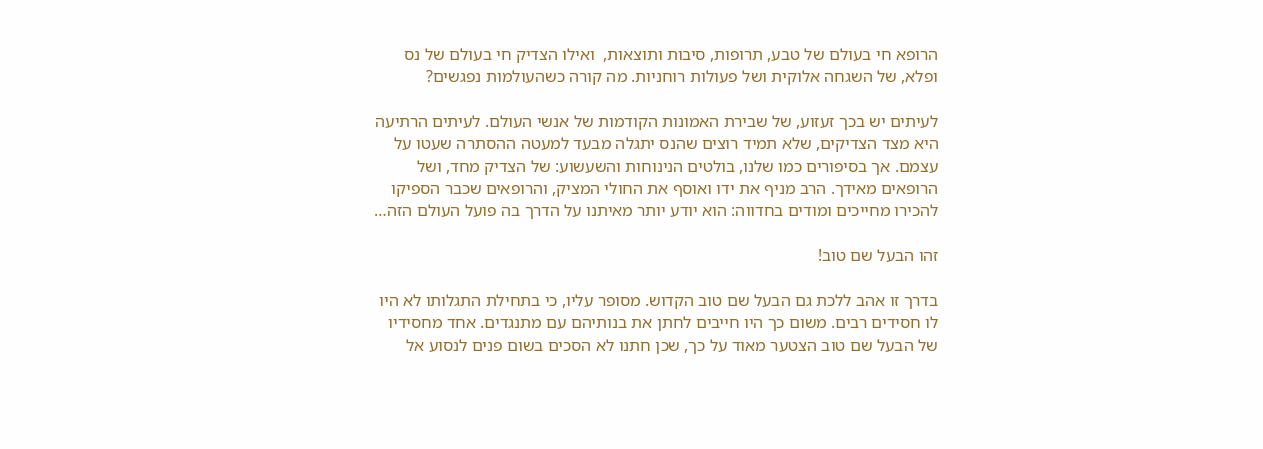הרופא חי בעולם של טבע, תרופות, סיבות ותוצאות,  ואילו הצדיק חי בעולם של נס ופלא, של השגחה אלוקית ושל פעולות רוחניות. מה קורה כשהעולמות נפגשים?

לעיתים יש בכך זעזוע, של שבירת האמונות הקודמות של אנשי העולם. לעיתים הרתיעה היא מצד הצדיקים, שלא תמיד רוצים שהנס יתגלה מבעד למעטה ההסתרה שעטו על עצמם. אך בסיפורים כמו שלנו, בולטים הנינוחות והשעשוע: של הצדיק מחד, ושל הרופאים מאידך. הרב מניף את ידו ואוסף את החולי המציק, והרופאים שכבר הספיקו להכירו מחייכים ומודים בחדווה: הוא יודע יותר מאיתנו על הדרך בה פועל העולם הזה…

זהו הבעל שם טוב!

בדרך זו אהב ללכת גם הבעל שם טוב הקדוש. מסופר עליו, כי בתחילת התגלותו לא היו לו חסידים רבים. משום כך היו חייבים לחתן את בנותיהם עם מתנגדים. אחד מחסידיו של הבעל שם טוב הצטער מאוד על כך, שכן חתנו לא הסכים בשום פנים לנסוע אל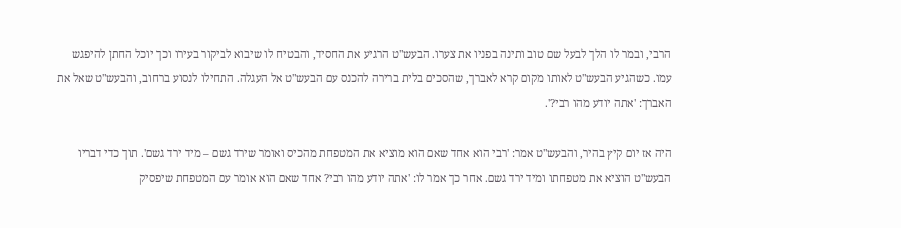הרבי, ובמר לו הלך לבעל שם טוב ותינה בפניו את צערו. הבעש"ט הרגיע את החסיד, והבטיח לו שיבוא לביקור בעירו וכך יוכל החתן להיפגש עמו. כשהגיע הבעש"ט לאותו מקום קרא לאברך, שהסכים בלית ברירה להכנס עם הבעש"ט אל העגלה. התחילו לנסוע ברחוב, והבעש"ט שאל את האברך: 'אתה יודע מהו רבי?'.

היה אז יום קיץ בהיר, והבעש"ט אמר: 'רבי הוא אחד שאם הוא מוציא את המטפחת מהכיס ואומר שירד גשם – מיד ירד גשם'. תוך כדי דבריו הבעש"ט הוציא את מטפחתו ומיד ירד גשם. אחר כך אמר לו: 'אתה יודע מהו רבי? אחד שאם הוא אומר עם המטפחת שיפסיק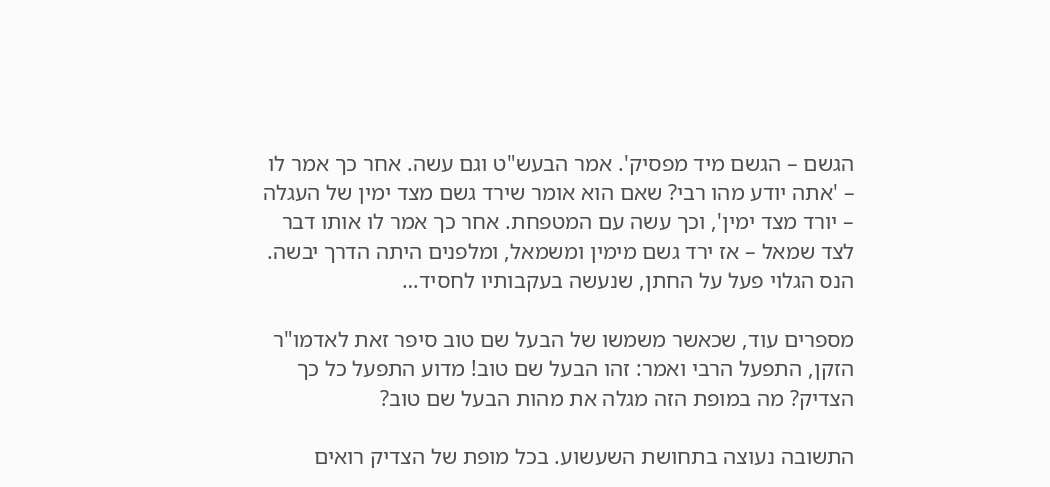הגשם – הגשם מיד מפסיק'. אמר הבעש"ט וגם עשה. אחר כך אמר לו – 'אתה יודע מהו רבי? שאם הוא אומר שירד גשם מצד ימין של העגלה – יורד מצד ימין', וכך עשה עם המטפחת. אחר כך אמר לו אותו דבר לצד שמאל – אז ירד גשם מימין ומשמאל, ומלפנים היתה הדרך יבשה. הנס הגלוי פעל על החתן, שנעשה בעקבותיו לחסיד…

מספרים עוד, שכאשר משמשו של הבעל שם טוב סיפר זאת לאדמו"ר הזקן, התפעל הרבי ואמר: זהו הבעל שם טוב! מדוע התפעל כל כך הצדיק? מה במופת הזה מגלה את מהות הבעל שם טוב?

התשובה נעוצה בתחושת השעשוע. בכל מופת של הצדיק רואים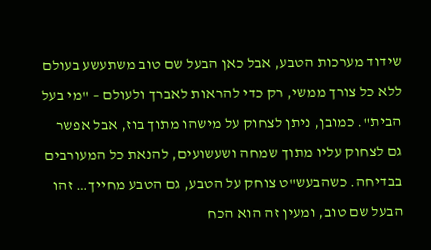שידוד מערכות הטבע, אבל כאן הבעל שם טוב משתעשע בעולם ללא כל צורך ממשי, רק כדי להראות לאברך ולעולם – "מי בעל הבית". כמובן, ניתן לצחוק על מישהו מתוך בוז, אבל אפשר גם לצחוק עליו מתוך שמחה ושעשועים, להנאת כל המעורבים בבדיחה. כשהבעש"ט צוחק על הטבע, גם הטבע מחייך… זהו הבעל שם טוב, ומעין זה הוא הכח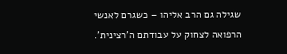שגילה גם הרב אליהו – כשגרם לאנשי הרפואה לצחוק על עבודתם ה'רצינית'.